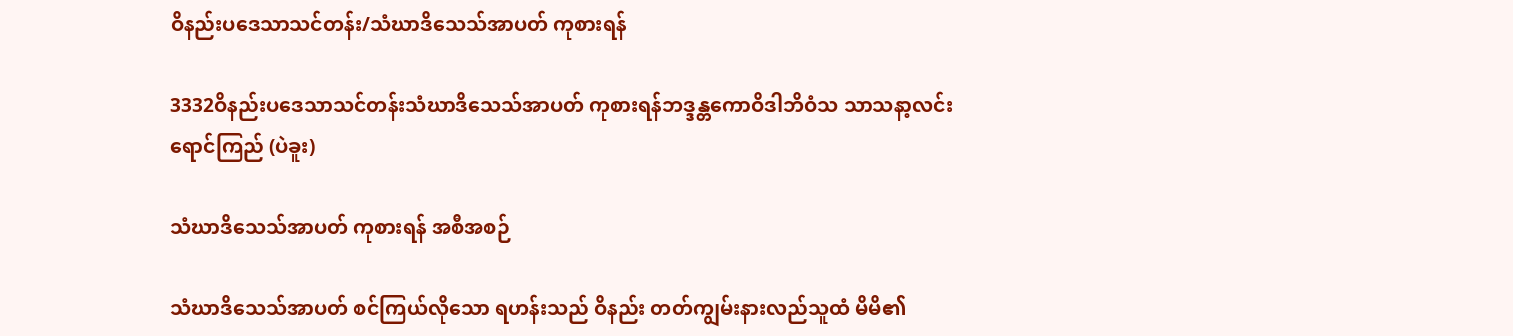ဝိနည်းပဒေသာသင်တန်း/သံဃာဒိသေသ်အာပတ် ကုစားရန်

3332ဝိနည်းပဒေသာသင်တန်းသံဃာဒိသေသ်အာပတ် ကုစားရန်ဘဒ္ဒန္တကောဝိဒါဘိဝံသ သာသနာ့လင်းရောင်ကြည် (ပဲခူး)

သံဃာဒိသေသ်အာပတ် ကုစားရန် အစီအစဉ်

သံဃာဒိသေသ်အာပတ် စင်ကြယ်လိုသော ရဟန်းသည် ဝိနည်း တတ်ကျွမ်းနားလည်သူထံ မိမိ၏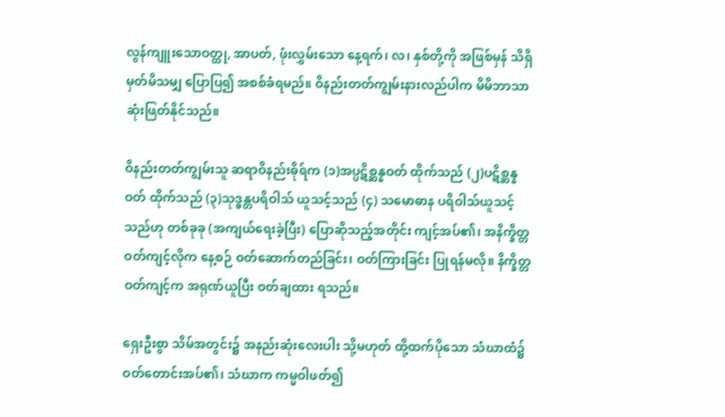လွန်ကျူးသောဝတ္ထု, အာပတ်, ဖုံးလွှမ်းသော နေ့ရက်၊ လ၊ နှစ်တို့ကို အဖြစ်မှန် သိရှိမှတ်မိသမျှ ပြောပြ၍ အစစ်ခံရမည်။ ဝိနည်းတတ်ကျွမ်းနားလည်ပါက မိမိဘာသာ ဆုံးဖြတ်နိုင်သည်။

ဝိနည်းတတ်ကျွမ်းသူ ဆရာဝိနည်းဓိုရ်က (၁)အပ္ပဋိစ္ဆန္နဝတ် ထိုက်သည် (၂)ပဋိစ္ဆန္နဝတ် ထိုက်သည် (၃)သုဒ္ဓန္တပရိဝါသ် ယူသင့်သည် (၄) သမောဓာန ပရိဝါသ်ယူသင့်သည်ဟု တစ်ခုခု (အကျယ်ရေးခဲ့ပြီး) ပြောဆိုသည့်အတိုင်း ကျင့်အပ်၏၊ အနိက္ခိတ္တဝတ်ကျင့်လိုက နေ့စဉ် ဝတ်ဆောက်တည်ခြင်း၊ ဝတ်ကြားခြင်း ပြုရန်မလို။ နိက္ခိတ္တဝတ်ကျင့်က အရုဏ်ယူပြီး ဝတ်ချထား ရသည်။

ရှေးဦးစွာ သိမ်အတွင်း၌ အနည်းဆုံးလေးပါး သို့မဟုတ် ထို့ထက်ပိုသော သံဃာထံ၌ ဝတ်တောင်းအပ်၏၊ သံဃာက ကမ္မဝါဖတ်၍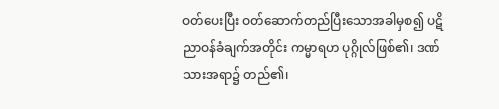ဝတ်ပေးပြီး ဝတ်ဆောက်တည်ပြီးသောအခါမှစ၍ ပဋိညာဝန်ခံချက်အတိုင်း ကမ္မာရဟ ပုဂ္ဂိုလ်ဖြစ်၏၊ ဒဏ်သားအရာ၌ တည်၏၊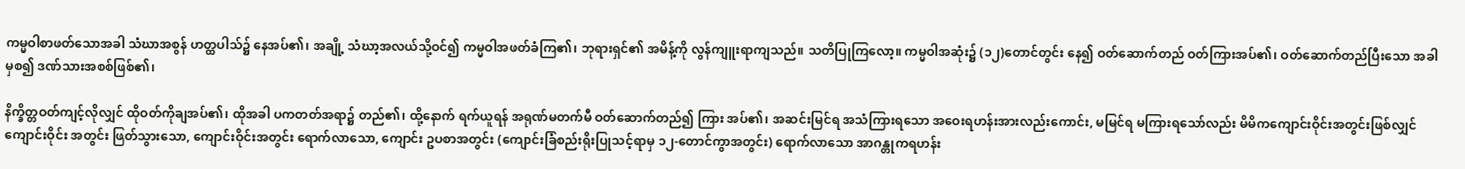ကမ္မဝါစာဖတ်သောအခါ သံဃာအစွန် ဟတ္ထပါသ်၌ နေအပ်၏၊ အချို့ သံဃာ့အလယ်သို့ဝင်၍ ကမ္မဝါအဖတ်ခံကြ၏၊ ဘုရားရှင်၏ အမိန့်ကို လွန်ကျူးရာကျသည်။ သတိပြုကြလော့။ ကမ္မဝါအဆုံး၌ (၁၂)တောင်တွင်း နေ၍ ဝတ်ဆောက်တည် ဝတ်ကြားအပ်၏၊ ဝတ်ဆောက်တည်ပြီးသော အခါမှစ၍ ဒဏ်သားအစစ်ဖြစ်၏၊

နိက္ခိတ္တဝတ်ကျင့်လိုလျှင် ထိုဝတ်ကိုချအပ်၏၊ ထိုအခါ ပကတတ်အရာ၌ တည်၏၊ ထို့နောက် ရက်ယူရန် အရုဏ်မတက်မီ ဝတ်ဆောက်တည်၍ ကြား အပ်၏၊ အဆင်းမြင်ရ အသံကြားရသော အဝေးရဟန်းအားလည်းကောင်း, မမြင်ရ မကြားရသော်လည်း မိမိကကျောင်းဝိုင်းအတွင်းဖြစ်လျှင် ကျောင်းဝိုင်း အတွင်း ဖြတ်သွားသော, ကျောင်းဝိုင်းအတွင်း ရောက်လာသော, ကျောင်း ဥပစာအတွင်း (ကျောင်းခြံစည်းရိုးပြုသင့်ရာမှ ၁၂-တောင်ကွာအတွင်း) ရောက်လာသော အာဂန္တုကရဟန်း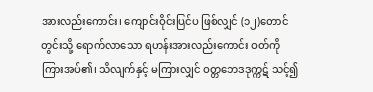အားလည်းကောင်း၊ ကျောင်းဝိုင်းပြင်ပ ဖြစ်လျှင် (၁၂)တောင်တွင်းသို့ ရောက်လာသော ရဟန်းအားလည်းကောင်း ဝတ်ကို ကြားအပ်၏၊ သိလျက်နှင့် မကြားလျှင် ဝတ္တဘေဒဒုက္ကဋ် သင့်၍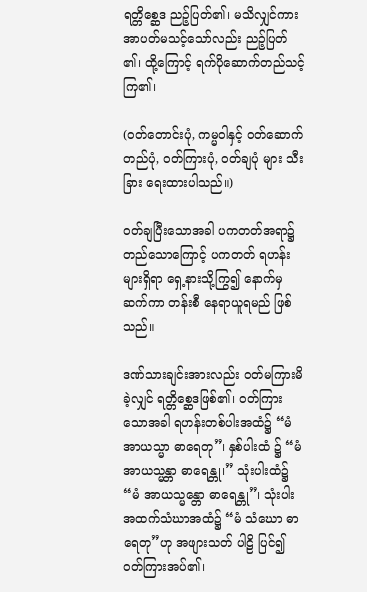ရတ္တိစ္ဆေဒ ညဉ့်ပြတ်၏၊ မသိလျှင်ကား အာပတ်မသင့်သော်လည်း ညဉ့်ပြတ် ၏၊ ထို့ကြောင့် ရက်ပိုဆောက်တည်သင့်ကြ၏၊

(ဝတ်တောင်းပုံ, ကမ္မဝါနှင့် ဝတ်ဆောက်တည်ပုံ, ဝတ်ကြားပုံ, ဝတ်ချပုံ များ သီးခြား ရေးထားပါသည်။)

ဝတ်ချပြီးသောအခါ ပကတတ်အရာ၌ တည်သောကြောင့် ပကတတ် ရဟန်းများရှိရာ ရှေ့နားသို့ကြွ၍ နောက်မှဆက်ကာ တန်းစီ နေရာယူရမည် ဖြစ်သည်။

ဒဏ်သားချင်းအားလည်း ဝတ်မကြားမိခဲ့လျှင် ရတ္တိစ္ဆေဒဖြစ်၏၊ ဝတ်ကြားသောအခါ ရဟန်းတစ်ပါးအထံ၌ “မံ အာယသ္မာ ဓာရေတု”၊ နှစ်ပါးထံ ၌ “မံ အာယသ္မန္တာ ဓာရေန္တု၊” သုံးပါးထံ၌ “မံ အာယသ္မန္တော ဓာရေန္တု”၊ သုံးပါးအထက်သံဃာအထံ၌ “မံ သံဃော ဓာရေတု”ဟု အဖျားသတ် ပါဠိ ပြင်၍ ဝတ်ကြားအပ်၏၊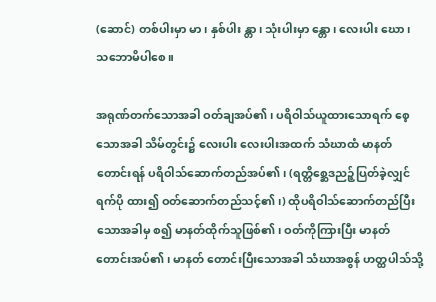(ဆောင်) တစ်ပါးမှာ မာ၊ နှစ်ပါး န္တာ၊ သုံးပါးမှာ န္တော၊ လေးပါး ဃော၊ သဘောမိပါစေ။

အရုဏ်တက်သောအခါ ဝတ်ချအပ်၏၊ ပရိဝါသ်ယူထားသောရက် စေ့သောအခါ သိမ်တွင်း၌ လေးပါး လေးပါးအထက် သံဃာထံ မာနတ် တောင်းရန် ပရိဝါသ်ဆောက်တည်အပ်၏၊ (ရတ္တိစ္ဆေဒညဉ့်ပြတ်ခဲ့လျှင် ရက်ပို ထား၍ ဝတ်ဆောက်တည်သင့်၏၊) ထိုပရိဝါသ်ဆောက်တည်ပြီးသောအခါမှ စ၍ မာနတ်ထိုက်သူဖြစ်၏၊ ဝတ်ကိုကြားပြီး မာနတ်တောင်းအပ်၏၊ မာနတ် တောင်းပြီးသောအခါ သံဃာအစွန် ဟတ္ထပါသ်သို့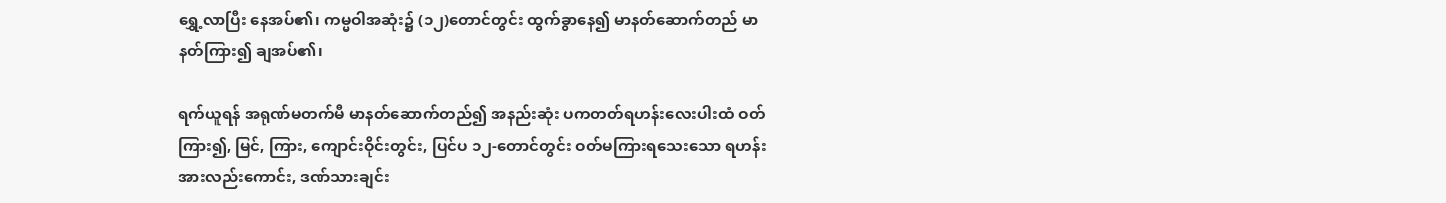ရွှေ့လာပြီး နေအပ်၏၊ ကမ္မဝါအဆုံး၌ (၁၂)တောင်တွင်း ထွက်ခွာနေ၍ မာနတ်ဆောက်တည် မာနတ်ကြား၍ ချအပ်၏၊

ရက်ယူရန် အရုဏ်မတက်မီ မာနတ်ဆောက်တည်၍ အနည်းဆုံး ပကတတ်ရဟန်းလေးပါးထံ ဝတ်ကြား၍, မြင်, ကြား, ကျောင်းဝိုင်းတွင်း, ပြင်ပ ၁၂-တောင်တွင်း ဝတ်မကြားရသေးသော ရဟန်းအားလည်းကောင်း, ဒဏ်သားချင်း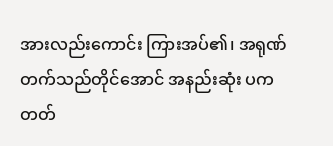အားလည်းကောင်း ကြားအပ်၏၊ အရုဏ်တက်သည်တိုင်အောင် အနည်းဆုံး ပကတတ်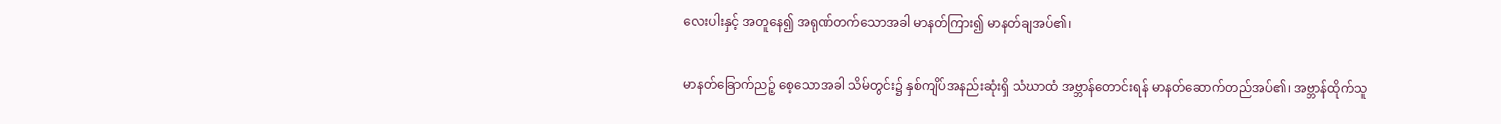လေးပါးနှင့် အတူနေ၍ အရုဏ်တက်သောအခါ မာနတ်ကြား၍ မာနတ်ချအပ်၏၊

မာနတ်ခြောက်ညဉ့် စေ့သောအခါ သိမ်တွင်း၌ နှစ်ကျိပ်အနည်းဆုံးရှိ သံဃာထံ အဗ္ဘာန်တောင်းရန် မာနတ်ဆောက်တည်အပ်၏၊ အဗ္ဘာန်ထိုက်သူ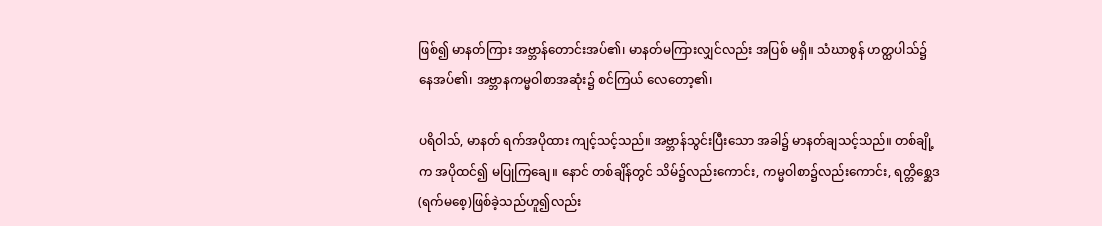ဖြစ်၍ မာနတ်ကြား အဗ္ဘာန်တောင်းအပ်၏၊ မာနတ်မကြားလျှင်လည်း အပြစ် မရှိ။ သံဃာစွန် ဟတ္ထပါသ်၌ နေအပ်၏၊ အဗ္ဘာနကမ္မဝါစာအဆုံး၌ စင်ကြယ် လေတော့၏၊

ပရိဝါသ်, မာနတ် ရက်အပိုထား ကျင့်သင့်သည်။ အဗ္ဘာန်သွင်းပြီးသော အခါ၌ မာနတ်ချသင့်သည်။ တစ်ချို့က အပိုထင်၍ မပြုကြချေ။ နောင် တစ်ချိန်တွင် သိမ်၌လည်းကောင်း, ကမ္မဝါစာ၌လည်းကောင်း, ရတ္တိစ္ဆေဒ (ရက်မစေ့)ဖြစ်ခဲ့သည်ဟူ၍လည်း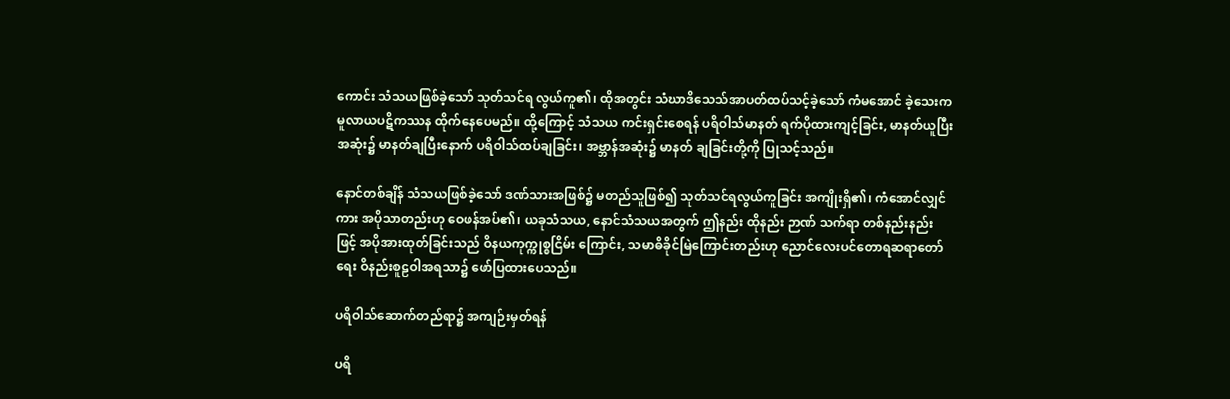ကောင်း သံသယဖြစ်ခဲ့သော် သုတ်သင်ရ လွယ်ကူ၏၊ ထိုအတွင်း သံဃာဒိသေသ်အာပတ်ထပ်သင့်ခဲ့သော် ကံမအောင် ခဲ့သေးက မူလာယပဋိကဿန ထိုက်နေပေမည်။ ထို့ကြောင့် သံသယ ကင်းရှင်းစေရန် ပရိဝါသ်မာနတ် ရက်ပိုထားကျင့်ခြင်း, မာနတ်ယူပြီး အဆုံး၌ မာနတ်ချပြီးနောက် ပရိဝါသ်ထပ်ချခြင်း၊ အဗ္ဘာန်အဆုံး၌ မာနတ် ချခြင်းတို့ကို ပြုသင့်သည်။

နောင်တစ်ချိန် သံသယဖြစ်ခဲ့သော် ဒဏ်သားအဖြစ်၌ မတည်သူဖြစ်၍ သုတ်သင်ရလွယ်ကူခြင်း အကျိုးရှိ၏၊ ကံအောင်လျှင်ကား အပိုသာတည်းဟု ဝေဖန်အပ်၏၊ ယခုသံသယ, နောင်သံသယအတွက် ဤနည်း ထိုနည်း ဉာဏ် သက်ရာ တစ်နည်းနည်းဖြင့် အပိုအားထုတ်ခြင်းသည် ဝိနယကုက္ကုစ္စငြိမ်း ကြောင်း, သမာဓိခိုင်မြဲကြောင်းတည်းဟု ညောင်လေးပင်တောရဆရာတော် ရေး ဝိနည်းစူဠဝါအရသာ၌ ဖော်ပြထားပေသည်။

ပရိဝါသ်ဆောက်တည်ရာ၌ အကျဉ်းမှတ်ရန်

ပရိ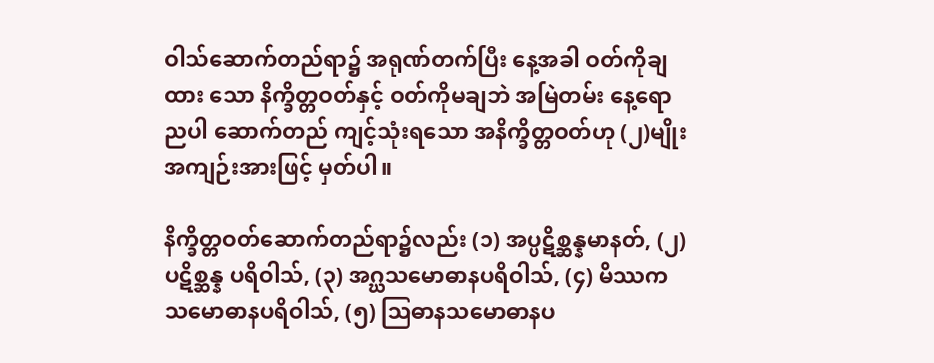ဝါသ်ဆောက်တည်ရာ၌ အရုဏ်တက်ပြီး နေ့အခါ ဝတ်ကိုချထား သော နိက္ခိတ္တဝတ်နှင့် ဝတ်ကိုမချဘဲ အမြဲတမ်း နေ့ရောညပါ ဆောက်တည် ကျင့်သုံးရသော အနိက္ခိတ္တဝတ်ဟု (၂)မျိုး အကျဉ်းအားဖြင့် မှတ်ပါ။

နိက္ခိတ္တဝတ်ဆောက်တည်ရာ၌လည်း (၁) အပ္ပဋိစ္ဆန္နမာနတ်, (၂) ပဋိစ္ဆန္န ပရိဝါသ်, (၃) အဂ္ဃသမောဓာနပရိဝါသ်, (၄) မိဿကသမောဓာနပရိဝါသ်, (၅) ဩဓာနသမောဓာနပ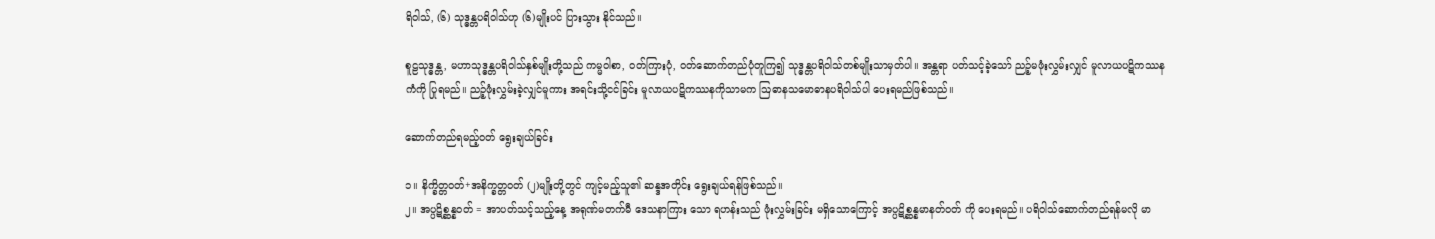ရိဝါသ်, (၆) သုဒ္ဓန္တပရိဝါသ်ဟု (၆)မျိုးပင် ပြားသွား နိုင်သည်။

စူဠသုဒ္ဓန္တ, မဟာသုဒ္ဓန္တပရိဝါသ်နှစ်မျိုးတို့သည် ကမ္မဝါစာ, ဝတ်ကြားပုံ, ဝတ်ဆောက်တည်ပုံတူကြ၍ သုဒ္ဓန္တပရိဝါသ်တစ်မျိုးသာမှတ်ပါ။ အန္တရာ ပတ်သင့်ခဲ့သော် ညဉ့်မဖုံးလွှမ်းလျှင် မူလာယပဋိကဿနကံကို ပြုရမည်။ ညဉ့်ဖုံးလွှမ်းခဲ့လျှင်မူကား အရင်းသို့ငင်ခြင်း မူလာယပဋိကဿနကိုသာမက ဩဓာနသမောဓာနပရိဝါသ်ပါ ပေးရမည်ဖြစ်သည်။

ဆောက်တည်ရမည့်ဝတ် ရွေးချယ်ခြင်း

၁။ နိက္ခိတ္တဝတ်+အနိက္ခတ္တဝတ် (၂)မျိုးတို့တွင် ကျင့်မည့်သူ၏ ဆန္ဒအတိုင်း ရွေးချယ်ရန်ဖြစ်သည်။
၂။ အပ္ပဋိစ္ဆန္နဝတ် = အာပတ်သင့်သည့်နေ့ အရုဏ်မတက်မီ ဒေသနာကြား သော ရဟန်းသည် ဖုံးလွှမ်းခြင်း မရှိသောကြောင့် အပ္ပဋိစ္ဆန္နမာနတ်ဝတ် ကို ပေးရမည်။ ပရိဝါသ်ဆောက်တည်ရန်မလို မာ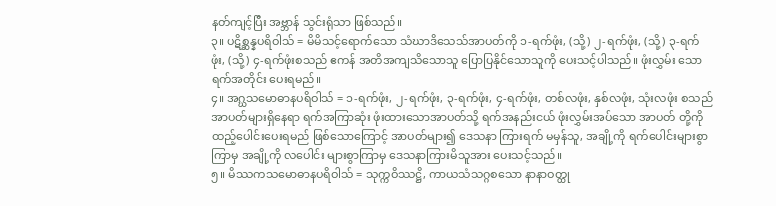နတ်ကျင့်ပြီး အဗ္ဘာန် သွင်းရုံသာ ဖြစ်သည်။
၃။ ပဋိစ္ဆန္နပရိဝါသ် = မိမိသင့်ရောက်သော သံဃာဒိသေသ်အာပတ်ကို ၁-ရက်ဖုံး, (သို့) ၂-ရက်ဖုံး, (သို့) ၃-ရက်ဖုံး, (သို့) ၄-ရက်ဖုံးစသည် ဧကန် အတိအကျသိသောသူ ပြောပြနိုင်သောသူကို ပေးသင့်ပါသည်။ ဖုံးလွှမ်း သောရက်အတိုင်း ပေးရမည်။
၄။ အဂ္ဃသမောဓာနပရိဝါသ် = ၁-ရက်ဖုံး, ၂-ရက်ဖုံး, ၃-ရက်ဖုံး, ၄-ရက်ဖုံး, တစ်လဖုံး, နှစ်လဖုံး, သုံးလဖုံး စသည် အာပတ်များရှိနေရာ ရက်အကြာဆုံး ဖုံးထားသောအာပတ်သို့ ရက်အနည်းငယ် ဖုံးလွှမ်းအပ်သော အာပတ် တို့ကို ထည့်ပေါင်းပေးရမည် ဖြစ်သောကြောင့် အာပတ်များ၍ ဒေသနာ ကြားရက် မမှန်သူ, အချို့ကို ရက်ပေါင်းများစွာကြာမှ အချို့ကို လပေါင်း များစွာကြာမှ ဒေသနာကြားမိသူအား ပေးသင့်သည်။
၅။ မိဿကသမောဓာနပရိဝါသ် = သုက္ကဝိဿဋ္ဌိ, ကာယသံသဂ္ဂစသော နာနာဝတ္ထု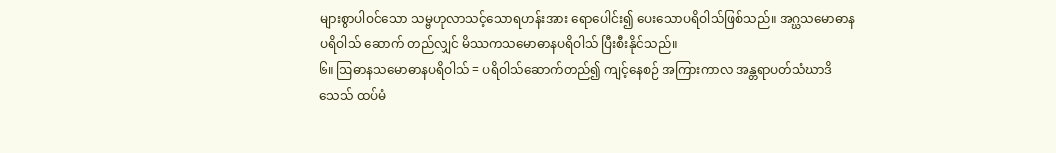များစွာပါဝင်သော သမ္ဗဟုလာသင့်သောရဟန်းအား ရောပေါင်း၍ ပေးသောပရိဝါသ်ဖြစ်သည်။ အဂ္ဃသမောဓာနပရိဝါသ် ဆောက် တည်လျှင် မိဿကသမောဓာနပရိဝါသ် ပြီးစီးနိုင်သည်။
၆။ ဩဓာနသမောဓာနပရိဝါသ် = ပရိဝါသ်ဆောက်တည်၍ ကျင့်နေစဉ် အကြားကာလ အန္တရာပတ်သံဃာဒိသေသ် ထပ်မံ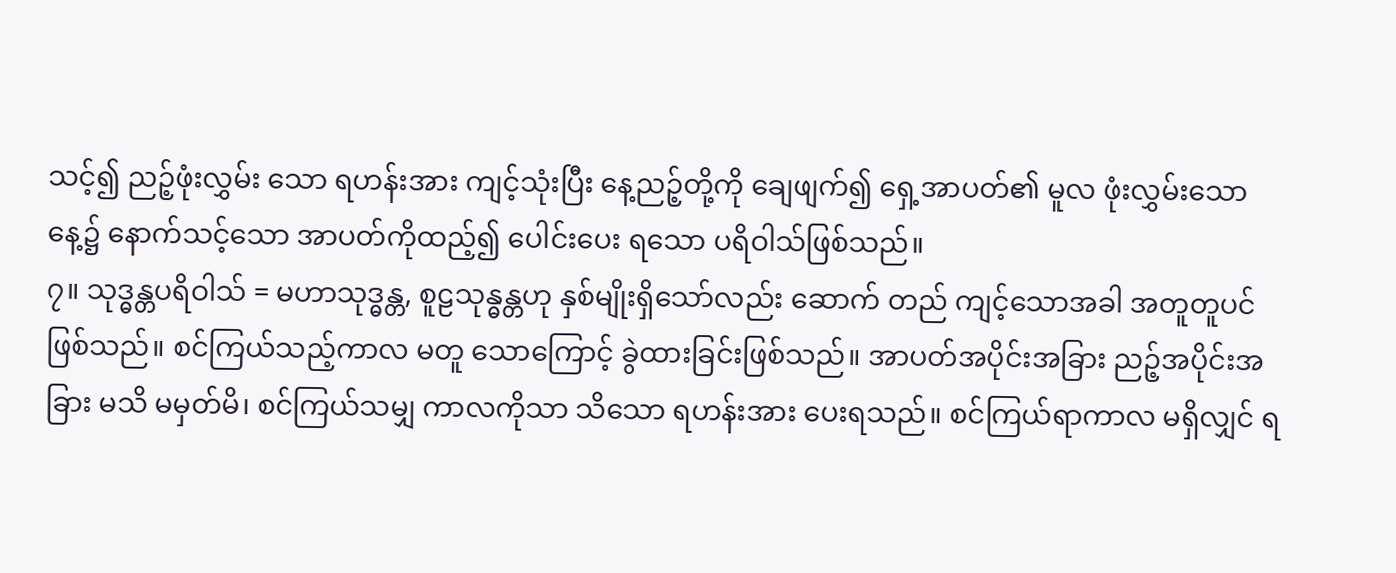သင့်၍ ညဉ့်ဖုံးလွှမ်း သော ရဟန်းအား ကျင့်သုံးပြီး နေ့ညဉ့်တို့ကို ချေဖျက်၍ ရှေ့အာပတ်၏ မူလ ဖုံးလွှမ်းသော နေ့၌ နောက်သင့်သော အာပတ်ကိုထည့်၍ ပေါင်းပေး ရသော ပရိဝါသ်ဖြစ်သည်။
၇။ သုဒ္ဓန္တပရိဝါသ် = မဟာသုဒ္ဓန္တ, စူဠသုန္ဓန္တဟု နှစ်မျိုးရှိသော်လည်း ဆောက် တည် ကျင့်သောအခါ အတူတူပင်ဖြစ်သည်။ စင်ကြယ်သည့်ကာလ မတူ သောကြောင့် ခွဲထားခြင်းဖြစ်သည်။ အာပတ်အပိုင်းအခြား ညဉ့်အပိုင်းအခြား မသိ မမှတ်မိ၊ စင်ကြယ်သမျှ ကာလကိုသာ သိသော ရဟန်းအား ပေးရသည်။ စင်ကြယ်ရာကာလ မရှိလျှင် ရ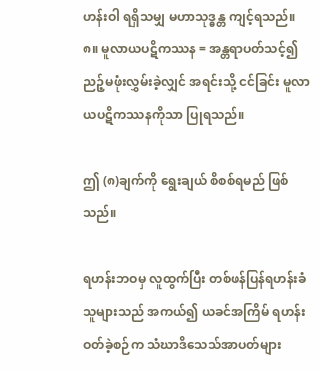ဟန်းဝါ ရရှိသမျှ မဟာသုဒ္ဓန္တ ကျင့်ရသည်။
၈။ မူလာယပဋိကဿန = အန္တရာပတ်သင့်၍ ညဉ့်မဖုံးလွှမ်းခဲ့လျှင် အရင်းသို့ ငင်ခြင်း မူလာယပဋိကဿနကိုသာ ပြုရသည်။

ဤ (၈)ချက်ကို ရွေးချယ် စိစစ်ရမည် ဖြစ်သည်။

ရဟန်းဘဝမှ လူထွက်ပြီး တစ်ဖန်ပြန်ရဟန်းခံသူများသည် အကယ်၍ ယခင်အကြိမ် ရဟန်းဝတ်ခဲ့စဉ်က သံဃာဒိသေသ်အာပတ်များ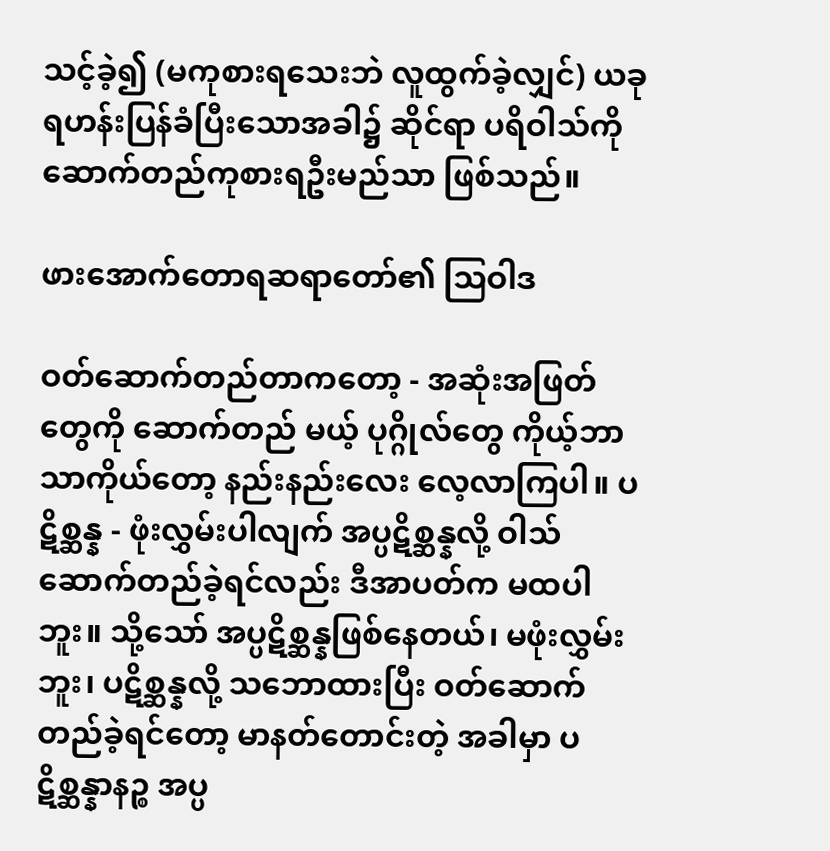သင့်ခဲ့၍ (မကုစားရသေးဘဲ လူထွက်ခဲ့လျှင်) ယခု ရဟန်းပြန်ခံပြီးသောအခါ၌ ဆိုင်ရာ ပရိဝါသ်ကို ဆောက်တည်ကုစားရဦးမည်သာ ဖြစ်သည်။

ဖားအောက်တောရဆရာတော်၏ ဩဝါဒ

ဝတ်ဆောက်တည်တာကတော့ - အဆုံးအဖြတ်တွေကို ဆောက်တည် မယ့် ပုဂ္ဂိုလ်တွေ ကိုယ့်ဘာသာကိုယ်တော့ နည်းနည်းလေး လေ့လာကြပါ။ ပဋိစ္ဆန္န - ဖုံးလွှမ်းပါလျက် အပ္ပဋိစ္ဆန္နလို့ ဝါသ်ဆောက်တည်ခဲ့ရင်လည်း ဒီအာပတ်က မထပါဘူး။ သို့သော် အပ္ပဋိစ္ဆန္နဖြစ်နေတယ်၊ မဖုံးလွှမ်းဘူး၊ ပဋိစ္ဆန္နလို့ သဘောထားပြီး ဝတ်ဆောက်တည်ခဲ့ရင်တော့ မာနတ်တောင်းတဲ့ အခါမှာ ပဋိစ္ဆန္နာနဉ္စ အပ္ပ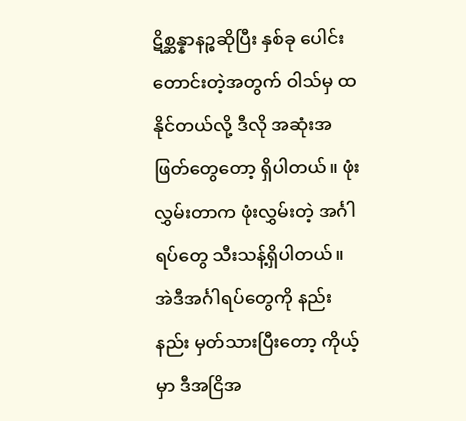ဋိစ္ဆန္နာနဉ္စဆိုပြီး နှစ်ခု ပေါင်းတောင်းတဲ့အတွက် ဝါသ်မှ ထနိုင်တယ်လို့ ဒီလို အဆုံးအဖြတ်တွေတော့ ရှိပါတယ်။ ဖုံးလွှမ်းတာက ဖုံးလွှမ်းတဲ့ အင်္ဂါရပ်တွေ သီးသန့်ရှိပါတယ်။ အဲဒီအင်္ဂါရပ်တွေကို နည်းနည်း မှတ်သားပြီးတော့ ကိုယ့်မှာ ဒီအငြိအ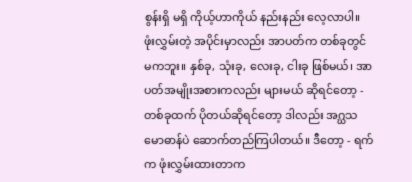စွန်းရှိ မရှိ ကိုယ့်ဟာကိုယ် နည်းနည်း လေ့လာပါ။ ဖုံးလွှမ်းတဲ့ အပိုင်းမှာလည်း အာပတ်က တစ်ခုတွင် မကဘူး။ နှစ်ခု, သုံးခု, လေးခု, ငါးခု ဖြစ်မယ်၊ အာပတ်အမျိုးအစားကလည်း များမယ် ဆိုရင်တော့ - တစ်ခုထက် ပိုတယ်ဆိုရင်တော့ ဒါလည်း အဂ္ဃသမောဓာန်ပဲ ဆောက်တည်ကြပါတယ်။ ဒီတော့ - ရက်က ဖုံးလွှမ်းထားတာက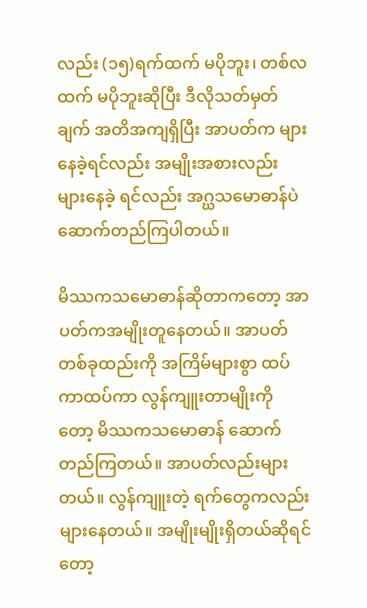လည်း (၁၅)ရက်ထက် မပိုဘူး၊ တစ်လထက် မပိုဘူးဆိုပြီး ဒီလိုသတ်မှတ်ချက် အတိအကျရှိပြီး အာပတ်က များနေခဲ့ရင်လည်း အမျိုးအစားလည်း များနေခဲ့ ရင်လည်း အဂ္ဃသမောဓာန်ပဲ ဆောက်တည်ကြပါတယ်။

မိဿကသမောဓာန်ဆိုတာကတော့ အာပတ်ကအမျိုးတူနေတယ်။ အာပတ်တစ်ခုထည်းကို အကြိမ်များစွာ ထပ်ကာထပ်ကာ လွန်ကျူးတာမျိုးကို တော့ မိဿကသမောဓာန် ဆောက်တည်ကြတယ်။ အာပတ်လည်းများတယ်။ လွန်ကျူးတဲ့ ရက်တွေကလည်း များနေတယ်။ အမျိုးမျိုးရှိတယ်ဆိုရင်တော့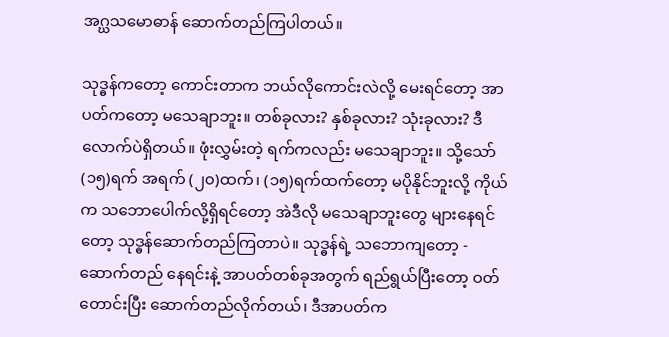အဂ္ဃသမောဓာန် ဆောက်တည်ကြပါတယ်။

သုဒ္ဓန်ကတော့ ကောင်းတာက ဘယ်လိုကောင်းလဲလို့ မေးရင်တော့ အာပတ်ကတော့ မသေချာဘူး။ တစ်ခုလား? နှစ်ခုလား? သုံးခုလား? ဒီလောက်ပဲရှိတယ်။ ဖုံးလွှမ်းတဲ့ ရက်ကလည်း မသေချာဘူး။ သို့သော် (၁၅)ရက် အရက် (၂၀)ထက်၊ (၁၅)ရက်ထက်တော့ မပိုနိုင်ဘူးလို့ ကိုယ်က သဘောပေါက်လို့ရှိရင်တော့ အဲဒီလို မသေချာဘူးတွေ များနေရင်တော့ သုဒ္ဓန်ဆောက်တည်ကြတာပဲ။ သုဒ္ဓန်ရဲ့ သဘောကျတော့ - ဆောက်တည် နေရင်းနဲ့ အာပတ်တစ်ခုအတွက် ရည်ရွယ်ပြီးတော့ ဝတ်တောင်းပြီး ဆောက်တည်လိုက်တယ်၊ ဒီအာပတ်က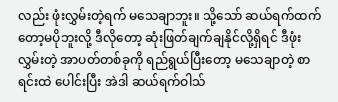လည်း ဖုံးလွှမ်းတဲ့ရက် မသေချာဘူး။ သို့သော် ဆယ်ရက်ထက်တော့မပိုဘူးလို့ ဒီလိုတော့ ဆုံးဖြတ်ချက်ချနိုင်လို့ရှိရင် ဒီဖုံးလွှမ်းတဲ့ အာပတ်တစ်ခုကို ရည်ရွယ်ပြီးတော့ မသေချာတဲ့ စာရင်းထဲ ပေါင်းပြီး အဲဒါ ဆယ်ရက်ဝါသ်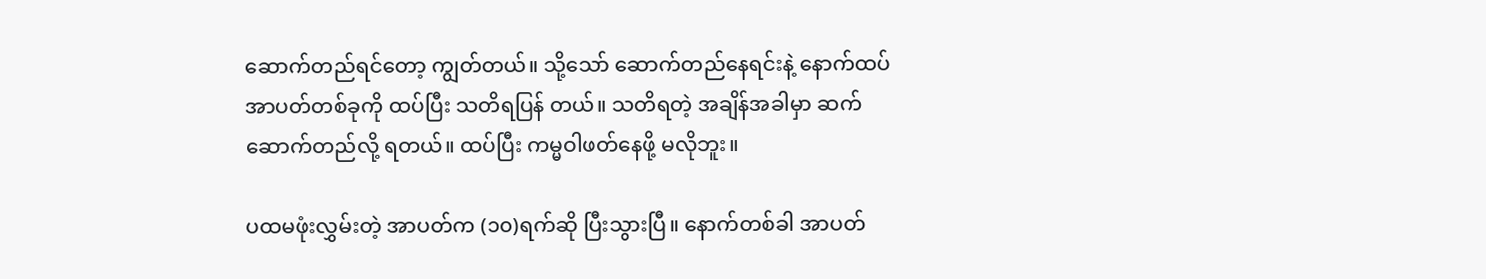ဆောက်တည်ရင်တော့ ကျွတ်တယ်။ သို့သော် ဆောက်တည်နေရင်းနဲ့ နောက်ထပ်အာပတ်တစ်ခုကို ထပ်ပြီး သတိရပြန် တယ်။ သတိရတဲ့ အချိန်အခါမှာ ဆက်ဆောက်တည်လို့ ရတယ်။ ထပ်ပြီး ကမ္မဝါဖတ်နေဖို့ မလိုဘူး။

ပထမဖုံးလွှမ်းတဲ့ အာပတ်က (၁၀)ရက်ဆို ပြီးသွားပြီ။ နောက်တစ်ခါ အာပတ်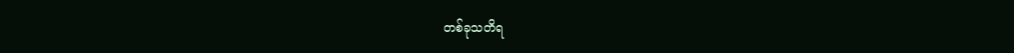တစ်ခုသတိရ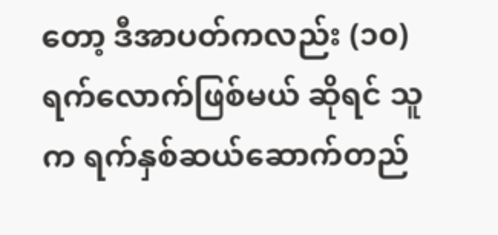တော့ ဒီအာပတ်ကလည်း (၁၀)ရက်လောက်ဖြစ်မယ် ဆိုရင် သူက ရက်နှစ်ဆယ်ဆောက်တည်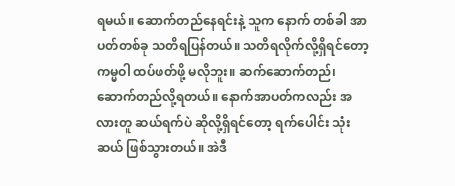ရမယ်။ ဆောက်တည်နေရင်းနဲ့ သူက နောက် တစ်ခါ အာပတ်တစ်ခု သတိရပြန်တယ်။ သတိရလိုက်လို့ရှိရင်တော့ ကမ္မဝါ ထပ်ဖတ်ဖို့ မလိုဘူး။ ဆက်ဆောက်တည်၊ ဆောက်တည်လို့ရတယ်။ နောက်အာပတ်ကလည်း အလားတူ ဆယ်ရက်ပဲ ဆိုလို့ရှိရင်တော့ ရက်ပေါင်း သုံးဆယ် ဖြစ်သွားတယ်။ အဲဒီ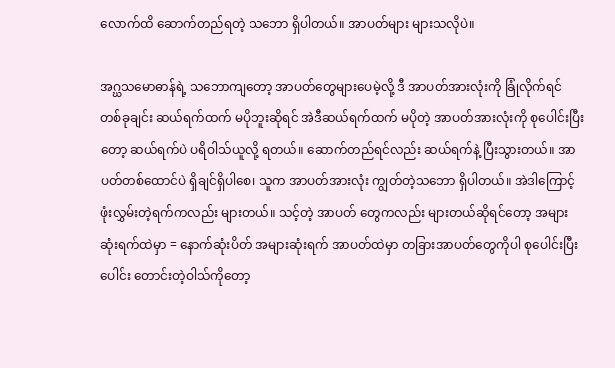လောက်ထိ ဆောက်တည်ရတဲ့ သဘော ရှိပါတယ်။ အာပတ်များ များသလိုပဲ။

အဂ္ဃသမောဓာန်ရဲ့ သဘောကျတော့ အာပတ်တွေများပေမဲ့လို့ ဒီ အာပတ်အားလုံးကို ခြုံလိုက်ရင် တစ်ခုချင်း ဆယ်ရက်ထက် မပိုဘူးဆိုရင် အဲဒီဆယ်ရက်ထက် မပိုတဲ့ အာပတ်အားလုံးကို စုပေါင်းပြီးတော့ ဆယ်ရက်ပဲ ပရိဝါသ်ယူလို့ ရတယ်။ ဆောက်တည်ရင်လည်း ဆယ်ရက်နဲ့ ပြီးသွားတယ်။ အာပတ်တစ်ထောင်ပဲ ရှိချင်ရှိပါစေ၊ သူက အာပတ်အားလုံး ကျွတ်တဲ့သဘော ရှိပါတယ်။ အဲဒါကြောင့် ဖုံးလွှမ်းတဲ့ရက်ကလည်း များတယ်။ သင့်တဲ့ အာပတ် တွေကလည်း များတယ်ဆိုရင်တော့ အများဆုံးရက်ထဲမှာ = နောက်ဆုံးပိတ် အများဆုံးရက် အာပတ်ထဲမှာ တခြားအာပတ်တွေကိုပါ စုပေါင်းပြီး ပေါင်း တောင်းတဲ့ဝါသ်ကိုတော့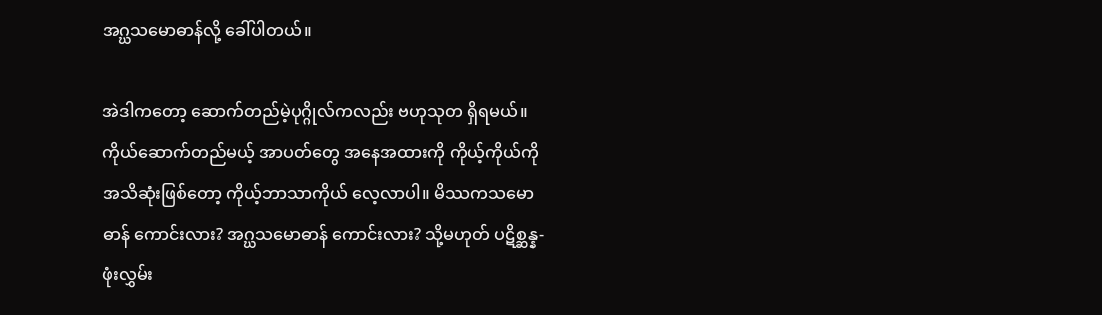အဂ္ဃသမောဓာန်လို့ ခေါ်ပါတယ်။

အဲဒါကတော့ ဆောက်တည်မဲ့ပုဂ္ဂိုလ်ကလည်း ဗဟုသုတ ရှိရမယ်။ ကိုယ်ဆောက်တည်မယ့် အာပတ်တွေ အနေအထားကို ကိုယ့်ကိုယ်ကို အသိဆုံးဖြစ်တော့ ကိုယ့်ဘာသာကိုယ် လေ့လာပါ။ မိဿကသမောဓာန် ကောင်းလား? အဂ္ဃသမောဓာန် ကောင်းလား? သို့မဟုတ် ပဋိစ္ဆန္န-ဖုံးလွှမ်း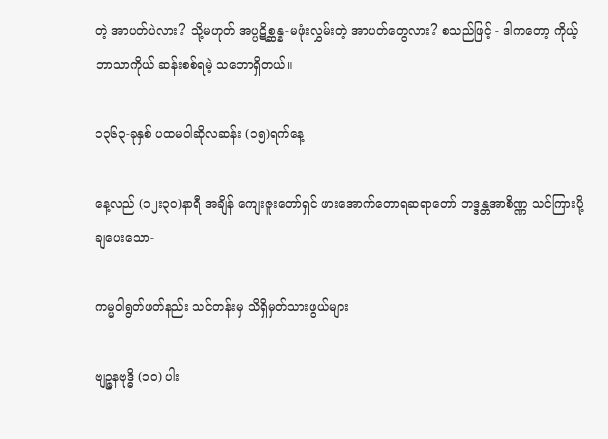တဲ့ အာပတ်ပဲလား? သို့မဟုတ် အပ္ပဋိစ္ဆန္န-မဖုံးလွှမ်းတဲ့ အာပတ်တွေလား? စသည်ဖြင့် - ဒါကတော့ ကိုယ့်ဘာသာကိုယ် ဆန်းစစ်ရမဲ့ သဘောရှိတယ်။

၁၃၆၃-ခုနှစ် ပထမဝါဆိုလဆန်း (၁၅)ရက်နေ့

နေ့လည် (၁၂း၃၀)နာရီ အချိန် ကျေးဇူးတော်ရှင် ဖားအောက်တောရဆရာတော် ဘဒ္ဒန္တအာစိဏ္ဏ သင်ကြားပို့ချပေးသော-

ကမ္မဝါရွတ်ဖတ်နည်း သင်တန်းမှ သိရှိမှတ်သားဖွယ်များ

ဗျဉ္ဇနဗုဒ္ဓိ (၁၀) ပါး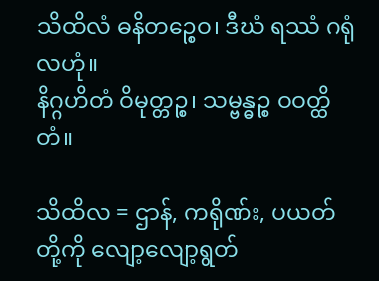သိထိလံ ဓနိတဉ္စေဝ၊ ဒီဃံ ရဿံ ဂရုံလဟုံ။
နိဂ္ဂဟိတံ ဝိမုတ္တဉ္စ၊ သမ္ဗန္ဓဉ္စ ဝဝတ္ထိတံ။

သိထိလ = ဌာန်, ကရိုဏ်း, ပယတ်တို့ကို လျော့လျော့ရွတ်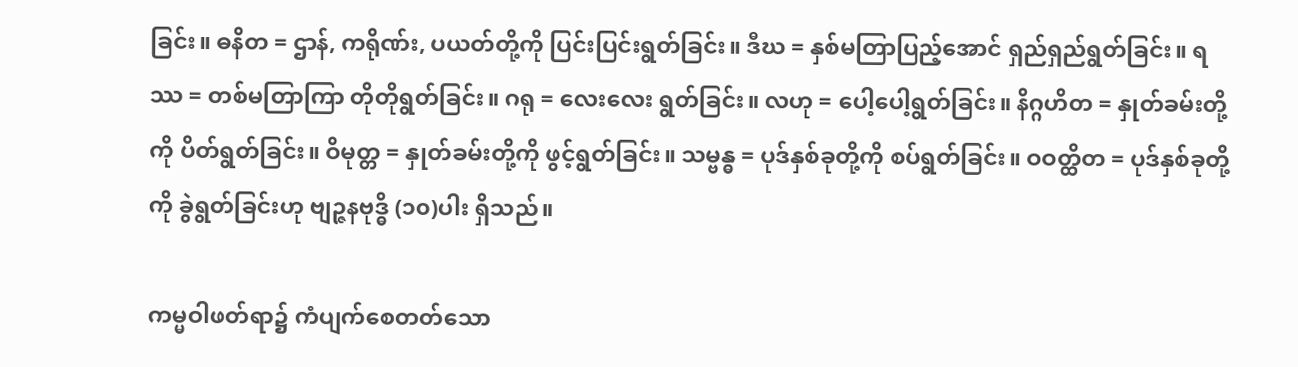ခြင်း။ ဓနိတ = ဌာန်, ကရိုဏ်း, ပယတ်တို့ကို ပြင်းပြင်းရွတ်ခြင်း။ ဒီဃ = နှစ်မတြာပြည့်အောင် ရှည်ရှည်ရွတ်ခြင်း။ ရဿ = တစ်မတြာကြာ တိုတိုရွတ်ခြင်း။ ဂရု = လေးလေး ရွတ်ခြင်း။ လဟု = ပေါ့ပေါ့ရွတ်ခြင်း။ နိဂ္ဂဟိတ = နှုတ်ခမ်းတို့ကို ပိတ်ရွတ်ခြင်း။ ဝိမုတ္တ = နှုတ်ခမ်းတို့ကို ဖွင့်ရွတ်ခြင်း။ သမ္ဗန္ဓ = ပုဒ်နှစ်ခုတို့ကို စပ်ရွတ်ခြင်း။ ဝဝတ္ထိတ = ပုဒ်နှစ်ခုတို့ကို ခွဲရွတ်ခြင်းဟု ဗျဉ္ဇနဗုဒ္ဓိ (၁၀)ပါး ရှိသည်။

ကမ္မဝါဖတ်ရာ၌ ကံပျက်စေတတ်သော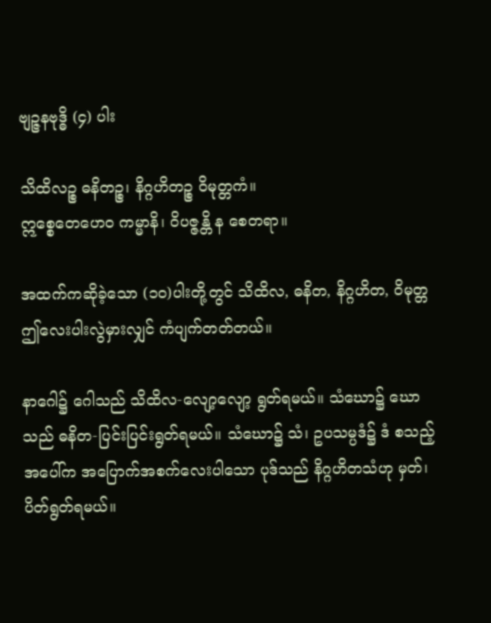ဗျဉ္ဇနဗုဒ္ဓိ (၄) ပါး

သိထိလဉ္စ ဓနိတဉ္စ၊ နိဂ္ဂဟိတဉ္စ ဝိမုတ္တကံ။
ဣစ္စေတေဟေဝ ကမ္မာနိ၊ ဝိပဇ္ဇန္တိ န စေတရာ။

အထက်ကဆိုခဲ့သော (၁၀)ပါးတို့တွင် သိထိလ, ဓနိတ, နိဂ္ဂဟိတ, ဝိမုတ္တ ဤလေးပါးလွဲမှားလျှင် ကံပျက်တတ်တယ်။

နာဂေါ၌ ဂေါသည် သိထိလ-လျော့လျော့ ရွတ်ရမယ်။ သံဃော၌ ဃောသည် ဓနိတ-ပြင်းပြင်းရွတ်ရမယ်။ သံဃော၌ သံ၊ ဥပသမ္ပဒံ၌ ဒံ စသည့်အပေါ်က အပြောက်အစက်လေးပါသော ပုဒ်သည် နိဂ္ဂဟိတသံဟု မှတ်၊ ပိတ်ရွတ်ရမယ်။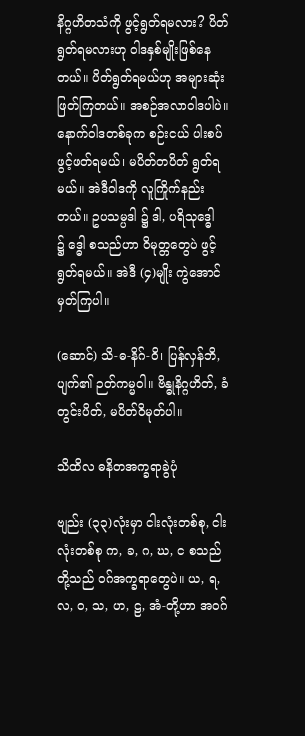နိဂ္ဂဟိတသံကို ဖွင့်ရွတ်ရမလား? ပိတ်ရွတ်ရမလားဟု ဝါဒနှစ်မျိုးဖြစ်နေတယ်။ ပိတ်ရွတ်ရမယ်ဟု အများဆုံးဖြတ်ကြတယ်။ အစဉ်အလာဝါဒပါပဲ။ နောက်ဝါဒတစ်ခုက စဉ်းငယ် ပါးစပ်ဖွင့်ဖတ်ရမယ်၊ မပိတ်တပိတ် ရွတ်ရမယ်။ အဲဒီဝါဒကို လူကြိုက်နည်းတယ်။ ဥပသမ္ပဒါ ၌ ဒါ, ပရိသုဒ္ဓေါ ၌ ဒ္ဓေါ စသည်ဟာ ဝိမုတ္တတွေပဲ ဖွင့်ရွတ်ရမယ်။ အဲဒီ (၄)မျိုး ကွဲအောင်မှတ်ကြပါ။

(ဆောင်) သိ-ဓ-နိဂ်-ဝိ၊ ပြန်လှန်ဘိ, ပျက်၏ ဉတ်ကမ္မဝါ။ ဗိန္ဓုနိဂ္ဂဟိတ်, ခံတွင်းပိတ်, မပိတ်ဝိမုတ်ပါ။

သိထိလ ဓနိတအက္ခရာခွဲပုံ

ဗျည်း (၃၃)လုံးမှာ ငါးလုံးတစ်စု, ငါးလုံးတစ်စု က, ခ, ဂ, ဃ, င စသည် တို့သည် ဝဂ်အက္ခရာတွေပဲ။ ယ, ရ, လ, ဝ, သ, ဟ, ဠ, အံ-တို့ဟာ အဝဂ်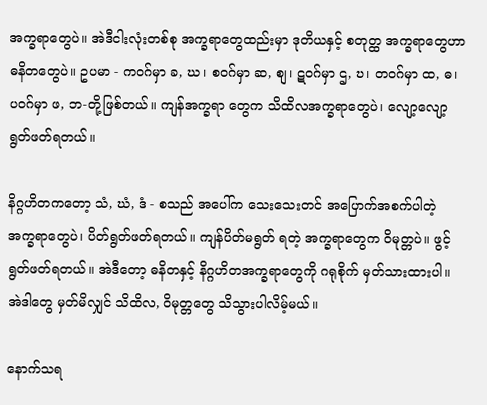အက္ခရာတွေပဲ။ အဲဒီငါးလုံးတစ်စု အက္ခရာတွေထည်းမှာ ဒုတိယနှင့် စတုတ္ထ အက္ခရာတွေဟာ ဓနိတတွေပဲ။ ဥပမာ - ကဝဂ်မှာ ခ, ဃ၊ စဝဂ်မှာ ဆ, စျ၊ ဋဝဂ်မှာ ဌ, ဎ၊ တဝဂ်မှာ ထ, ဓ၊ ပဝဂ်မှာ ဖ, ဘ-တို့ဖြစ်တယ်။ ကျန်အက္ခရာ တွေက သိထိလအက္ခရာတွေပဲ၊ လျော့လျော့ ရွတ်ဖတ်ရတယ်။

နိဂ္ဂဟိတကတော့ သံ, ဃံ, ဒံ - စသည် အပေါ်က သေးသေးတင် အပြောက်အစက်ပါတဲ့ အက္ခရာတွေပဲ၊ ပိတ်ရွတ်ဖတ်ရတယ်။ ကျန်ပိတ်မရွတ် ရတဲ့ အက္ခရာတွေက ဝိမုတ္တပဲ။ ဖွင့် ရွတ်ဖတ်ရတယ်။ အဲဒီတော့ ဓနိတနှင့် နိဂ္ဂဟိတအက္ခရာတွေကို ဂရုစိုက် မှတ်သားထားပါ။ အဲဒါတွေ မှတ်မိလျှင် သိထိလ, ဝိမုတ္တတွေ သိသွားပါလိမ့်မယ်။

နောက်သရ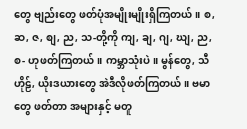တွေ ဗျည်းတွေ ဖတ်ပုံအမျိုးမျိုးရှိကြတယ်။ စ, ဆ, ဇ, စျ, ည, သ-တို့ကို ကျ, ချ, ဂျ, ဃျ, ည, စ- ဟုဖတ်ကြတယ်။ ကမ္ဘာသုံးပဲ။ မွန်တွေ, သီဟိုဠ်, ယိုးဒယားတွေ အဲဒီလိုဖတ်ကြတယ်။ ဗမာတွေ ဖတ်တာ အများနှင့် မတူ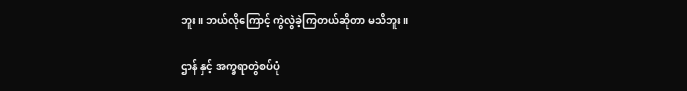ဘူး။ ဘယ်လိုကြောင့် ကွဲလွဲခဲ့ကြတယ်ဆိုတာ မသိဘူး။

ဌာန် နှင့် အက္ခရာတွဲစပ်ပုံ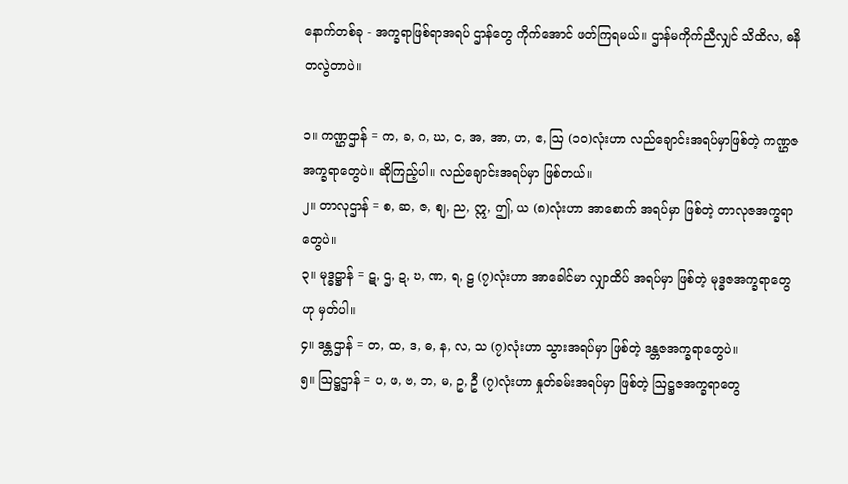နောက်တစ်ခု - အက္ခရာဖြစ်ရာအရပ် ဌာန်တွေ ကိုက်အောင် ဖတ်ကြရမယ်။ ဌာန်မကိုက်ညီလျှင် သိထိလ, ဓနိတလွဲတာပဲ။

၁။ ကဏ္ဌဌာန် = က, ခ, ဂ, ဃ, င, အ, အာ, ဟ, ဧ, ဩ (၁၀)လုံးဟာ လည်ချောင်းအရပ်မှာဖြစ်တဲ့ ကဏ္ဌဇအက္ခရာတွေပဲ။ ဆိုကြည့်ပါ။ လည်ချောင်းအရပ်မှာ ဖြစ်တယ်။
၂။ တာလုဌာန် = စ, ဆ, ဇ, စျ, ည, ဣ, ဤ, ယ (၈)လုံးဟာ အာစောက် အရပ်မှာ ဖြစ်တဲ့ တာလုဇအက္ခရာတွေပဲ။
၃။ မုဒ္ဓဋ္ဌာန် = ဋ, ဌ, ဍ, ဎ, ဏ, ရ, ဠ (၇)လုံးဟာ အာခေါင်မာ လျှာထိပ် အရပ်မှာ ဖြစ်တဲ့ မုဒ္ဓဇအက္ခရာတွေဟု မှတ်ပါ။
၄။ ဒန္တဌာန် = တ, ထ, ဒ, ဓ, န, လ, သ (၇)လုံးဟာ သွားအရပ်မှာ ဖြစ်တဲ့ ဒန္တဇအက္ခရာတွေပဲ။
၅။ ဩဋ္ဌဌာန် = ပ, ဖ, ဗ, ဘ, မ, ဥ, ဦ (၇)လုံးဟာ နှုတ်ခမ်းအရပ်မှာ ဖြစ်တဲ့ ဩဋ္ဌဇအက္ခရာတွေ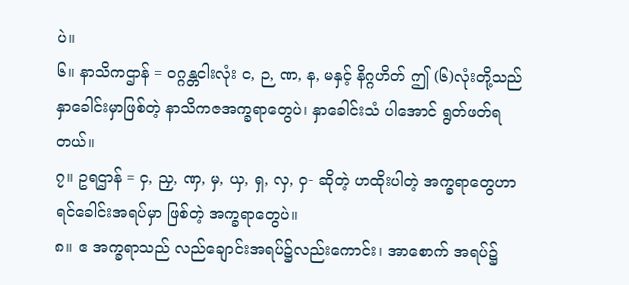ပဲ။
၆။ နာသိကဌာန် = ဝဂ္ဂန္တငါးလုံး င, ဉ, ဏ, န, မနှင့် နိဂ္ဂဟိတ် ဤ (၆)လုံးတို့သည် နှာခေါင်းမှာဖြစ်တဲ့ နာသိကဇအက္ခရာတွေပဲ၊ နှာခေါင်းသံ ပါအောင် ရွတ်ဖတ်ရတယ်။
၇။ ဥရဌာန် = ငှ, ညှ, ဏှ, မှ, ယှ, ရှ, လှ, ဝှ- ဆိုတဲ့ ဟထိုးပါတဲ့ အက္ခရာတွေဟာ ရင်ခေါင်းအရပ်မှာ ဖြစ်တဲ့ အက္ခရာတွေပဲ။
၈။ ဧ အက္ခရာသည် လည်ချောင်းအရပ်၌လည်းကောင်း၊ အာစောက် အရပ်၌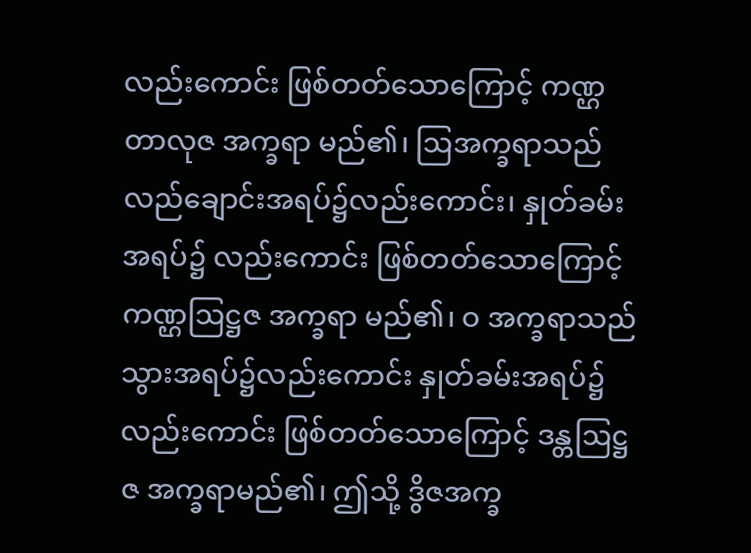လည်းကောင်း ဖြစ်တတ်သောကြောင့် ကဏ္ဌတာလုဇ အက္ခရာ မည်၏၊ ဩအက္ခရာသည် လည်ချောင်းအရပ်၌လည်းကောင်း၊ နှုတ်ခမ်းအရပ်၌ လည်းကောင်း ဖြစ်တတ်သောကြောင့် ကဏ္ဌဩဋ္ဌဇ အက္ခရာ မည်၏၊ ဝ အက္ခရာသည် သွားအရပ်၌လည်းကောင်း နှုတ်ခမ်းအရပ်၌လည်းကောင်း ဖြစ်တတ်သောကြောင့် ဒန္တဩဋ္ဌဇ အက္ခရာမည်၏၊ ဤသို့ ဒွိဇအက္ခ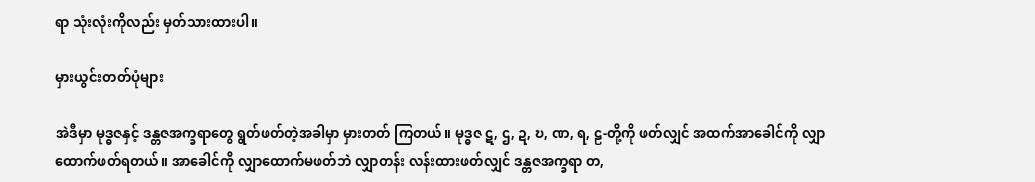ရာ သုံးလုံးကိုလည်း မှတ်သားထားပါ။

မှားယွင်းတတ်ပုံများ

အဲဒီမှာ မုဒ္ဓဇနှင့် ဒန္တဇအက္ခရာတွေ ရွတ်ဖတ်တဲ့အခါမှာ မှားတတ် ကြတယ်။ မုဒ္ဓဇ ဋ, ဌ, ဍ, ဎ, ဏ, ရ, ဠ-တို့ကို ဖတ်လျှင် အထက်အာခေါင်ကို လျှာထောက်ဖတ်ရတယ်။ အာခေါင်ကို လျှာထောက်မဖတ်ဘဲ လျှာတန်း လန်းထားဖတ်လျှင် ဒန္တဇအက္ခရာ တ,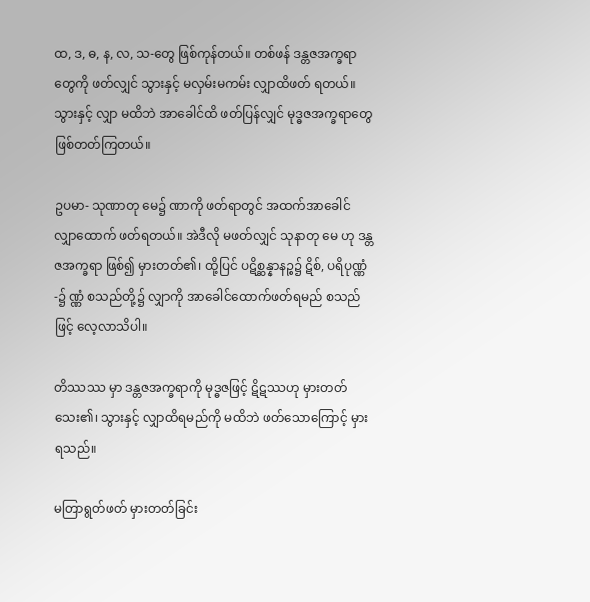ထ, ဒ, ဓ, န, လ, သ-တွေ ဖြစ်ကုန်တယ်။ တစ်ဖန် ဒန္တဇအက္ခရာတွေကို ဖတ်လျှင် သွားနှင့် မလှမ်းမကမ်း လျှာထိဖတ် ရတယ်။ သွားနှင့် လျှာ မထိဘဲ အာခေါင်ထိ ဖတ်ပြန်လျှင် မုဒ္ဓဇအက္ခရာတွေ ဖြစ်တတ်ကြတယ်။

ဥပမာ- သုဏာတု မေ၌ ဏာကို ဖတ်ရာတွင် အထက်အာခေါင် လျှာထောက် ဖတ်ရတယ်။ အဲဒီလို မဖတ်လျှင် သုနာတု မေ ဟု ဒန္တဇအက္ခရာ ဖြစ်၍ မှားတတ်၏၊ ထို့ပြင် ပဋိစ္ဆန္နာနဉ္စ၌ ဋိစ်, ပရိပုဏ္ဏံ-၌ ဏ္ဏံ စသည်တို့၌ လျှာကို အာခေါင်ထောက်ဖတ်ရမည် စသည်ဖြင့် လေ့လာသိပါ။

တိဿဿ မှာ ဒန္တဇအက္ခရာကို မုဒ္ဓဇဖြင့် ဋိဋဿဟု မှားတတ်သေး၏၊ သွားနှင့် လျှာထိရမည်ကို မထိဘဲ ဖတ်သောကြောင့် မှားရသည်။

မတြာရွတ်ဖတ် မှားတတ်ခြင်း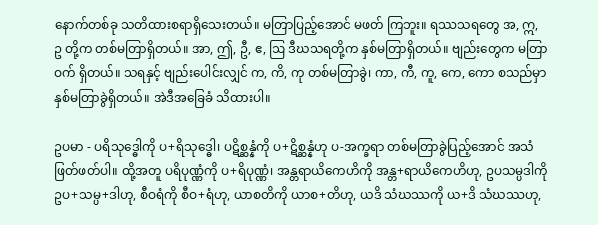နောက်တစ်ခု သတိထားစရာရှိသေးတယ်။ မတြာပြည့်အောင် မဖတ် ကြဘူး။ ရဿသရတွေ အ, ဣ, ဥ တို့က တစ်မတြာရှိတယ်။ အာ, ဤ, ဦ, ဧ, ဩ ဒီဃသရတို့က နှစ်မတြာရှိတယ်။ ဗျည်းတွေက မတြာဝက် ရှိတယ်။ သရနှင့် ဗျည်းပေါင်းလျှင် က, ကိ, ကု တစ်မတြာခွဲ၊ ကာ, ကီ, ကူ, ကေ, ကော စသည်မှာ နှစ်မတြာခွဲရှိတယ်။ အဲဒီအခြေခံ သိထားပါ။

ဥပမာ - ပရိသုဒ္ဓေါကို ပ+ရိသုဒ္ဓေါ၊ ပဋိစ္ဆန္နံကို ပ+ဋိစ္ဆန္နံဟု ပ-အက္ခရာ တစ်မတြာခွဲပြည့်အောင် အသံဖြတ်ဖတ်ပါ။ ထို့အတူ ပရိပုဏ္ဏံကို ပ+ရိပုဏ္ဏံ၊ အန္တရာယိကေဟိကို အန္တ+ရာယိကေဟိဟု, ဥပသမ္ပဒါကို ဥပ+သမ္ပ+ဒါဟု, စီဝရံကို စီဝ+ရံဟု, ယာစတိကို ယာစ+တိဟု, ယဒိ သံဃဿကို ယ+ဒိ သံဃဿဟု,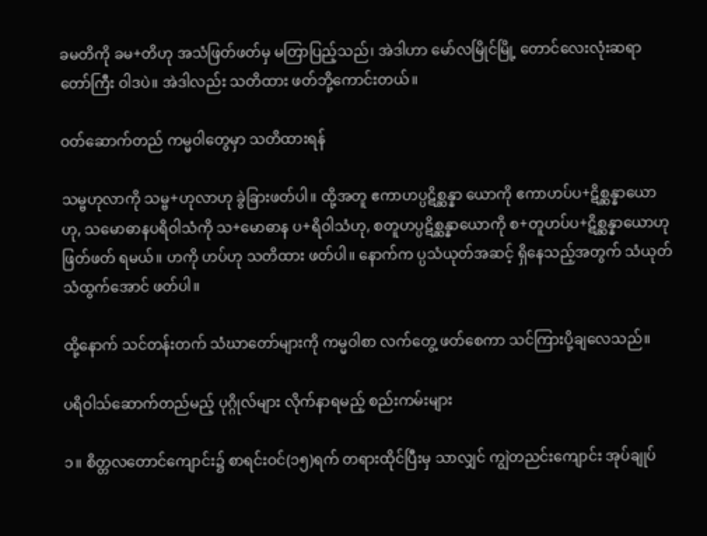ခမတိကို ခမ+တိဟု အသံဖြတ်ဖတ်မှ မတြာပြည့်သည်၊ အဲဒါဟာ မော်လမြိုင်မြို့ တောင်လေးလုံးဆရာတော်ကြီး ဝါဒပဲ။ အဲဒါလည်း သတိထား ဖတ်ဘို့ကောင်းတယ်။

ဝတ်ဆောက်တည် ကမ္မဝါတွေမှာ သတိထားရန်

သမ္ဗဟုလာကို သမ္ဗ+ဟုလာဟု ခွဲခြားဖတ်ပါ။ ထို့အတူ ဧကာဟပ္ပဋိစ္ဆန္နာ ယောကို ဧကာဟပ်ပ+ဋိစ္ဆန္နာယောဟု, သမောဓာနပရိဝါသံကို သ+မောဓာန ပ+ရိဝါသံဟု, စတူဟပ္ပဋိစ္ဆန္နာယောကို စ+တူဟပ်ပ+ဋိစ္ဆန္နာယောဟု ဖြတ်ဖတ် ရမယ်။ ဟကို ဟပ်ဟု သတိထား ဖတ်ပါ။ နောက်က ပ္ပသံယုတ်အဆင့် ရှိနေသည့်အတွက် သံယုတ်သံထွက်အောင် ဖတ်ပါ။

ထို့နောက် သင်တန်းတက် သံဃာတော်များကို ကမ္မဝါစာ လက်တွေ့ ဖတ်စေကာ သင်ကြားပို့ချလေသည်။

ပရိဝါသ်ဆောက်တည်မည့် ပုဂ္ဂိုလ်များ လိုက်နာရမည့် စည်းကမ်းများ

၁။ စိတ္တလတောင်ကျောင်း၌ စာရင်းဝင်(၁၅)ရက် တရားထိုင်ပြီးမှ သာလျှင် ကျွဲတညင်းကျောင်း အုပ်ချုပ်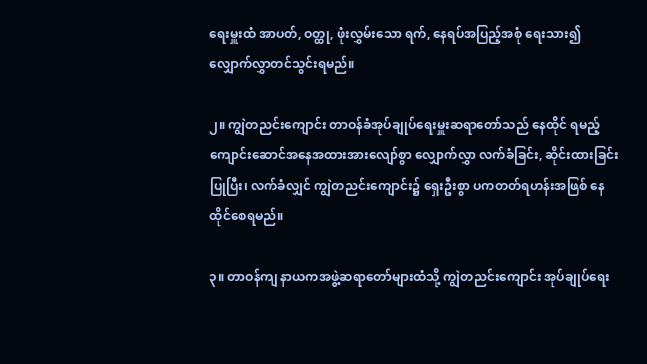ရေးမှူးထံ အာပတ်, ဝတ္ထု, ဖုံးလွှမ်းသော ရက်, နေရပ်အပြည့်အစုံ ရေးသား၍ လျှောက်လွှာတင်သွင်းရမည်။

၂။ ကျွဲတညင်းကျောင်း တာဝန်ခံအုပ်ချုပ်ရေးမှူးဆရာတော်သည် နေထိုင် ရမည့် ကျောင်းဆောင်အနေအထားအားလျော်စွာ လျှောက်လွှာ လက်ခံခြင်း, ဆိုင်းထားခြင်းပြုပြီး၊ လက်ခံလျှင် ကျွဲတညင်းကျောင်း၌ ရှေးဦးစွာ ပကတတ်ရဟန်းအဖြစ် နေထိုင်စေရမည်။

၃။ တာဝန်ကျ နာယကအဖွဲ့ဆရာတော်များထံသို့ ကျွဲတညင်းကျောင်း အုပ်ချုပ်ရေး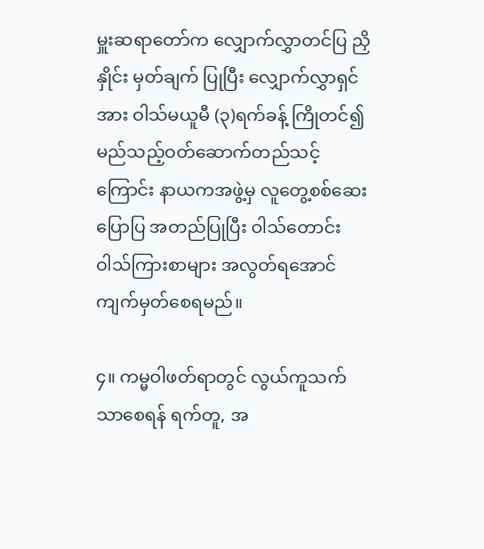မှူးဆရာတော်က လျှောက်လွှာတင်ပြ ညှိနှိုင်း မှတ်ချက် ပြုပြီး လျှောက်လွှာရှင်အား ဝါသ်မယူမီ (၃)ရက်ခန့် ကြိုတင်၍ မည်သည့်ဝတ်ဆောက်တည်သင့်ကြောင်း နာယကအဖွဲ့မှ လူတွေ့စစ်ဆေး ပြောပြ အတည်ပြုပြီး ဝါသ်တောင်း ဝါသ်ကြားစာများ အလွတ်ရအောင် ကျက်မှတ်စေရမည်။

၄။ ကမ္မဝါဖတ်ရာတွင် လွယ်ကူသက်သာစေရန် ရက်တူ, အ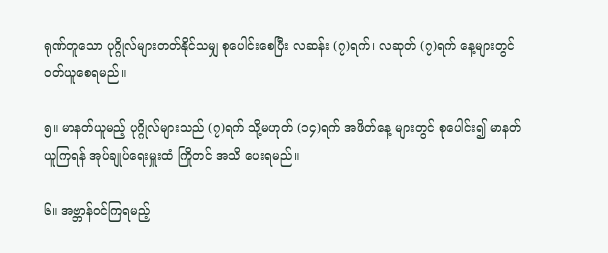ရုဏ်တူသော ပုဂ္ဂိုလ်များတတ်နိုင်သမျှ စုပေါင်းစေပြီး လဆန်း (၇)ရက်၊ လဆုတ် (၇)ရက် နေ့များတွင် ဝတ်ယူစေရမည်။

၅။ မာနတ်ယူမည့် ပုဂ္ဂိုလ်များသည် (၇)ရက် သို့မဟုတ် (၁၄)ရက် အဖိတ်နေ့ များတွင် စုပေါင်း၍ မာနတ်ယူကြရန် အုပ်ချုပ်ရေးမှူးထံ ကြိုတင် အသိ ပေးရမည်။

၆။ အဗ္ဘာန်ဝင်ကြရမည့်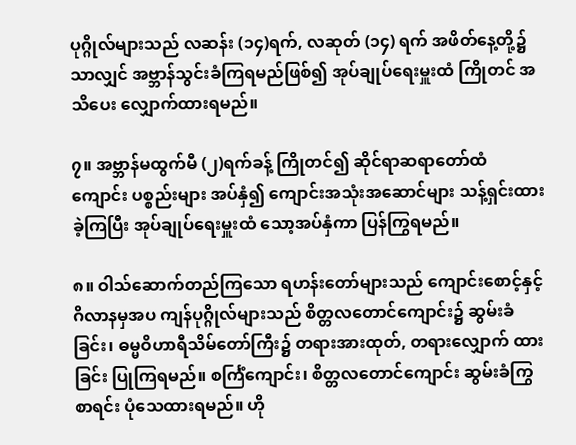ပုဂ္ဂိုလ်များသည် လဆန်း (၁၄)ရက်, လဆုတ် (၁၄) ရက် အဖိတ်နေ့တို့၌သာလျှင် အဗ္ဘာန်သွင်းခံကြရမည်ဖြစ်၍ အုပ်ချုပ်ရေးမှူးထံ ကြိုတင် အသိပေး လျှောက်ထားရမည်။

၇။ အဗ္ဘာန်မထွက်မီ (၂)ရက်ခန့် ကြိုတင်၍ ဆိုင်ရာဆရာတော်ထံ ကျောင်း ပစ္စည်းများ အပ်နှံ၍ ကျောင်းအသုံးအဆောင်များ သန့်ရှင်းထားခဲ့ကြပြီး အုပ်ချုပ်ရေးမှူးထံ သော့အပ်နှံကာ ပြန်ကြွရမည်။

၈။ ဝါသ်ဆောက်တည်ကြသော ရဟန်းတော်များသည် ကျောင်းစောင့်နှင့် ဂိလာနမှအပ ကျန်ပုဂ္ဂိုလ်များသည် စိတ္တလတောင်ကျောင်း၌ ဆွမ်းခံခြင်း၊ ဓမ္မဝိဟာရီသိမ်တော်ကြီး၌ တရားအားထုတ်, တရားလျှောက် ထားခြင်း ပြုကြရမည်။ စင်္ကြံကျောင်း၊ စိတ္တလတောင်ကျောင်း ဆွမ်းခံကြွ စာရင်း ပုံသေထားရမည်။ ဟို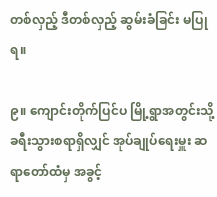တစ်လှည့် ဒီတစ်လှည့် ဆွမ်းခံခြင်း မပြုရ။

၉။ ကျောင်းတိုက်ပြင်ပ မြို့ရွာအတွင်းသို့ ခရီးသွားစရာရှိလျှင် အုပ်ချုပ်ရေးမှူး ဆရာတော်ထံမှ အခွင့်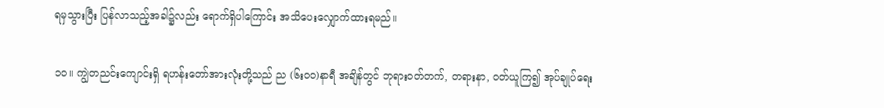ရမှသွားပြီး ပြန်လာသည့်အခါ၌လည်း ရောက်ရှိပါကြောင်း အသိပေးလျှောက်ထားရမည်။

၁၀။ ကျွဲတညင်းကျောင်းရှိ ရဟန်းတော်အားလုံးတို့သည် ည (၆းဝဝ)နာရီ အချိန်တွင် ဘုရားဝတ်တက်, တရားနာ, ဝတ်ယူကြ၍ အုပ်ချုပ်ရေး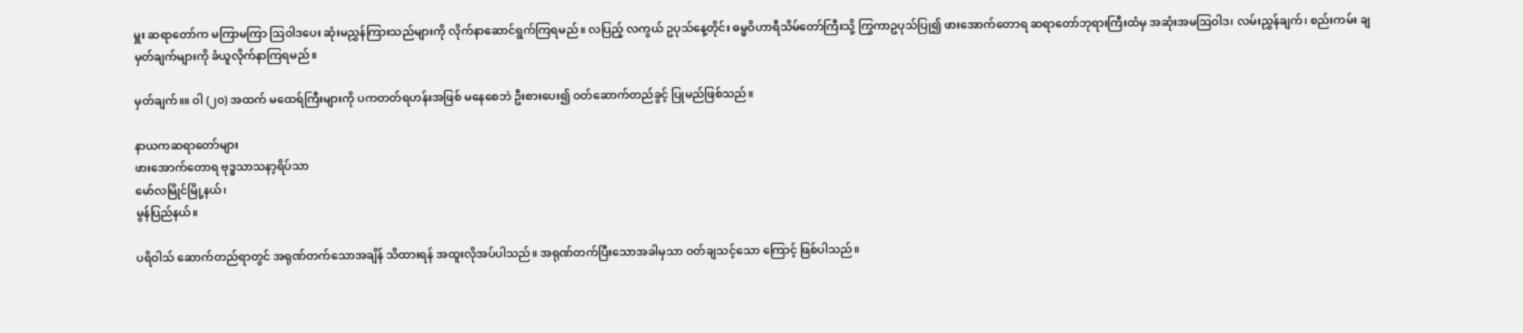မှူး ဆရာတော်က မကြာမကြာ ဩဝါဒပေး ဆုံးမညွှန်ကြားသည်များကို လိုက်နာဆောင်ရွက်ကြရမည်။ လပြည့် လကွယ် ဥပုသ်နေ့တိုင်း ဓမ္မဝိဟာရီသိမ်တော်ကြီးသို့ ကြွကာဥပုသ်ပြု၍ ဖားအောက်တောရ ဆရာတော်ဘုရားကြီးထံမှ အဆုံးအမဩဝါဒ၊ လမ်းညွှန်ချက်၊ စည်းကမ်း ချမှတ်ချက်များကို ခံယူလိုက်နာကြရမည်။

မှတ်ချက်။။ ဝါ (၂၀) အထက် မထေရ်ကြီးများကို ပကတတ်ရဟန်းအဖြစ် မနေစေဘဲ ဦးစားပေး၍ ဝတ်ဆောက်တည်ခွင့် ပြုမည်ဖြစ်သည်။

နာယကဆရာတော်များ
ဖားအောက်တောရ ဗုဒ္ဓသာသနာ့ရိပ်သာ
မော်လမြိုင်မြို့နယ်၊
မွန်ပြည်နယ်။

ပရိဝါသ် ဆောက်တည်ရာတွင် အရုဏ်တက်သောအချိန် သိထားရန် အထူးလိုအပ်ပါသည်။ အရုဏ်တက်ပြီးသောအခါမှသာ ဝတ်ချသင့်သော ကြောင့် ဖြစ်ပါသည်။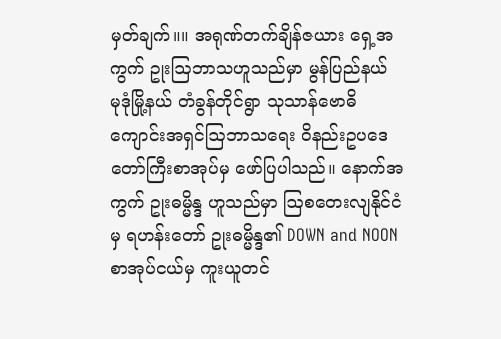မှတ်ချက်။။ အရုဏ်တက်ချိန်ဇယား ရှေ့အကွက် ဥုးဩဘာသဟူသည်မှာ မွန်ပြည်နယ် မုဒုံမြို့နယ် တံခွန်တိုင်ရွာ သုသာန်ဗောဓိကျောင်းအရှင်ဩဘာသရေး ဝိနည်းဥပဒေတော်ကြီးစာအုပ်မှ ဖော်ပြပါသည်။ နောက်အကွက် ဥုးဓမ္မိန္ဒ ဟူသည်မှာ ဩစတေးလျနိုင်ငံမှ ရဟန်းတော် ဥုးဓမ္မိန္ဒ၏ DOWN and NOON စာအုပ်ငယ်မှ ကူးယူတင်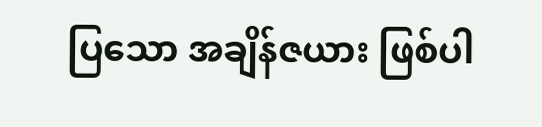ပြသော အချိန်ဇယား ဖြစ်ပါ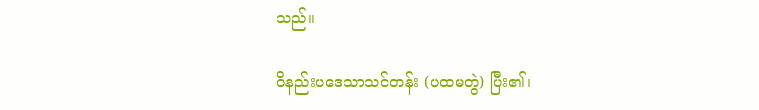သည်။

ဝိနည်းပဒေသာသင်တန်း (ပထမတွဲ) ပြီး၏၊